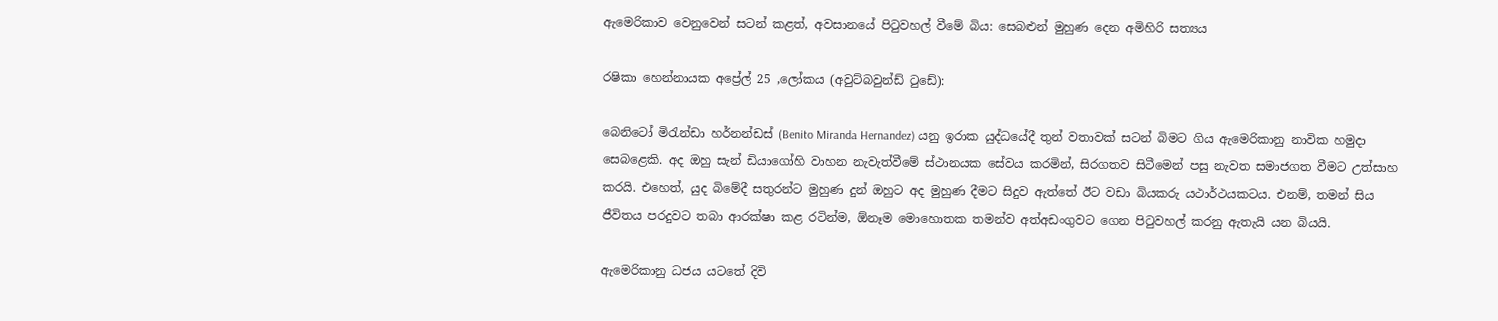ඇමෙරිකාව වෙනුවෙන් සටන් කළත්, අවසානයේ පිටුවහල් වීමේ බිය: සෙබළුන් මුහුණ දෙන අමිහිරි සත්‍යය

රෂිකා හෙන්නායක අප්‍රේල් 25 ,ලෝකය (අවුට්බවුන්ඩ් ටුඩේ):

බෙනිටෝ මිරැන්ඩා හර්නන්ඩස් (Benito Miranda Hernandez) යනු ඉරාක යුද්ධයේදී තුන් වතාවක් සටන් බිමට ගිය ඇමෙරිකානු නාවික හමුදා සෙබළෙකි. අද ඔහු සැන් ඩියාගෝහි වාහන නැවැත්වීමේ ස්ථානයක සේවය කරමින්, සිරගතව සිටීමෙන් පසු නැවත සමාජගත වීමට උත්සාහ කරයි. එහෙත්, යුද බිමේදී සතුරන්ට මුහුණ දුන් ඔහුට අද මුහුණ දීමට සිදුව ඇත්තේ ඊට වඩා බියකරු යථාර්ථයකටය. එනම්, තමන් සිය ජීවිතය පරදුවට තබා ආරක්ෂා කළ රටින්ම, ඕනෑම මොහොතක තමන්ව අත්අඩංගුවට ගෙන පිටුවහල් කරනු ඇතැයි යන බියයි.

ඇමෙරිකානු ධජය යටතේ දිවි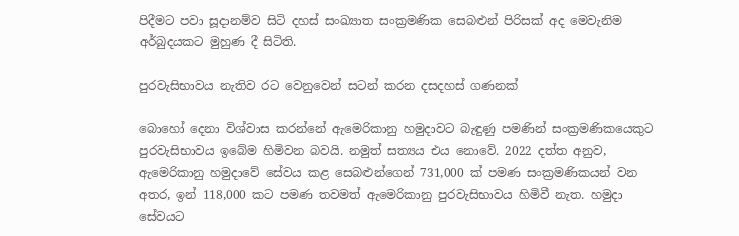පිදීමට පවා සූදානම්ව සිටි දහස් සංඛ්‍යාත සංක්‍රමණික සෙබළුන් පිරිසක් අද මෙවැනිම අර්බුදයකට මුහුණ දී සිටිති.

පුරවැසිභාවය නැතිව රට වෙනුවෙන් සටන් කරන දසදහස් ගණනක්

බොහෝ දෙනා විශ්වාස කරන්නේ ඇමෙරිකානු හමුදාවට බැඳුණු පමණින් සංක්‍රමණිකයෙකුට පුරවැසිභාවය ඉබේම හිමිවන බවයි. නමුත් සත්‍යය එය නොවේ. 2022 දත්ත අනුව, ඇමෙරිකානු හමුදාවේ සේවය කළ සෙබළුන්ගෙන් 731,000 ක් පමණ සංක්‍රමණිකයන් වන අතර, ඉන් 118,000 කට පමණ තවමත් ඇමෙරිකානු පුරවැසිභාවය හිමිවී නැත. හමුදා සේවයට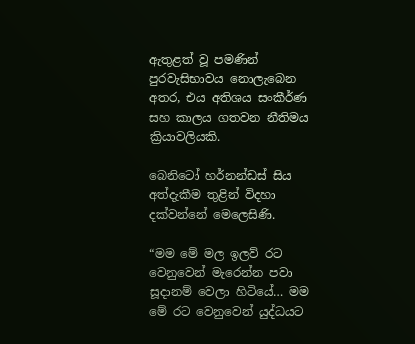ඇතුළත් වූ පමණින් පුරවැසිභාවය නොලැබෙන අතර, එය අතිශය සංකීර්ණ සහ කාලය ගතවන නීතිමය ක්‍රියාවලියකි.

බෙනිටෝ හර්නන්ඩස් සිය අත්දැකීම තුළින් විදහා දක්වන්නේ මෙලෙසිණි.

“මම මේ මල ඉලව් රට වෙනුවෙන් මැරෙන්න පවා සූදානම් වෙලා හිටියේ… මම මේ රට වෙනුවෙන් යුද්ධයට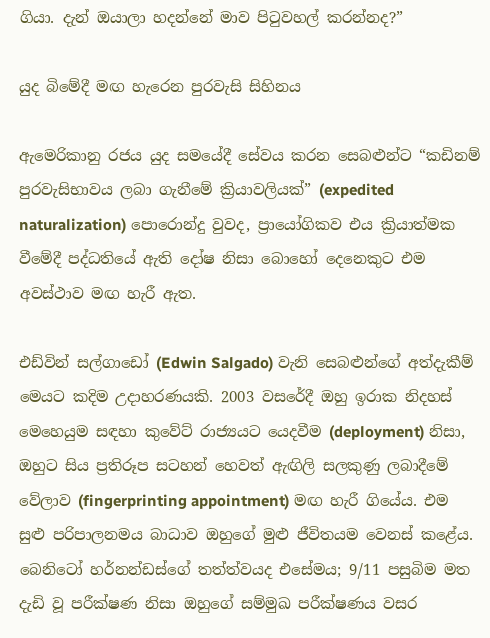ගියා. දැන් ඔයාලා හදන්නේ මාව පිටුවහල් කරන්නද?”

යුද බිමේදී මඟ හැරෙන පුරවැසි සිහිනය

ඇමෙරිකානු රජය යුද සමයේදී සේවය කරන සෙබළුන්ට “කඩිනම් පුරවැසිභාවය ලබා ගැනීමේ ක්‍රියාවලියක්” (expedited naturalization) පොරොන්දු වුවද, ප්‍රායෝගිකව එය ක්‍රියාත්මක වීමේදී පද්ධතියේ ඇති දෝෂ නිසා බොහෝ දෙනෙකුට එම අවස්ථාව මඟ හැරී ඇත.

එඩ්වින් සල්ගාඩෝ (Edwin Salgado) වැනි සෙබළුන්ගේ අත්දැකීම් මෙයට කදිම උදාහරණයකි. 2003 වසරේදී ඔහු ඉරාක නිදහස් මෙහෙයුම සඳහා කුවේට් රාජ්‍යයට යෙදවීම (deployment) නිසා, ඔහුට සිය ප්‍රතිරූප සටහන් හෙවත් ඇඟිලි සලකුණු ලබාදීමේ වේලාව (fingerprinting appointment) මඟ හැරී ගියේය. එම සුළු පරිපාලනමය බාධාව ඔහුගේ මුළු ජීවිතයම වෙනස් කළේය. බෙනිටෝ හර්නන්ඩස්ගේ තත්ත්වයද එසේමය; 9/11 පසුබිම මත දැඩි වූ පරීක්ෂණ නිසා ඔහුගේ සම්මුඛ පරීක්ෂණය වසර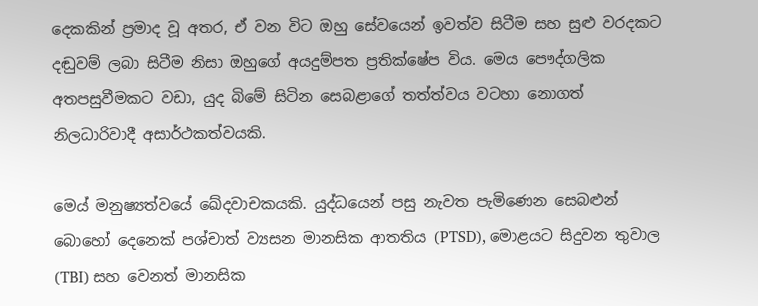දෙකකින් ප්‍රමාද වූ අතර, ඒ වන විට ඔහු සේවයෙන් ඉවත්ව සිටීම සහ සුළු වරදකට දඬුවම් ලබා සිටීම නිසා ඔහුගේ අයදුම්පත ප්‍රතික්ෂේප විය. මෙය පෞද්ගලික අතපසුවීමකට වඩා, යුද බිමේ සිටින සෙබළාගේ තත්ත්වය වටහා නොගත් නිලධාරිවාදී අසාර්ථකත්වයකි.

මෙය් මනුෂ්‍යත්වයේ ඛේදවාචකයකි. යුද්ධයෙන් පසු නැවත පැමිණෙන සෙබළුන් බොහෝ දෙනෙක් පශ්චාත් ව්‍යසන මානසික ආතතිය (PTSD), මොළයට සිදුවන තුවාල (TBI) සහ වෙනත් මානසික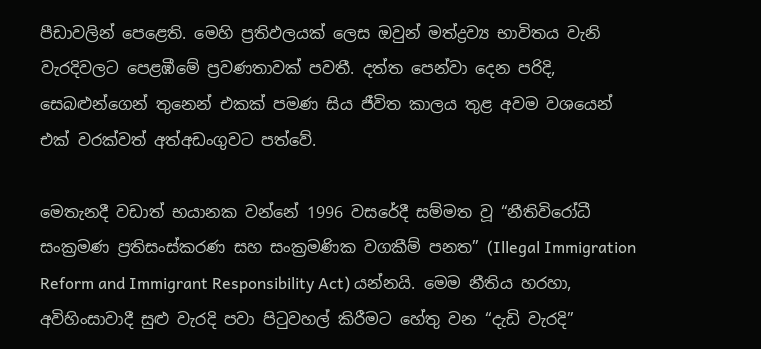පීඩාවලින් පෙළෙති. මෙහි ප්‍රතිඵලයක් ලෙස ඔවුන් මත්ද්‍රව්‍ය භාවිතය වැනි වැරදිවලට පෙළඹීමේ ප්‍රවණතාවක් පවතී. දත්ත පෙන්වා දෙන පරිදි, සෙබළුන්ගෙන් තුනෙන් එකක් පමණ සිය ජීවිත කාලය තුළ අවම වශයෙන් එක් වරක්වත් අත්අඩංගුවට පත්වේ.

මෙතැනදී වඩාත් භයානක වන්නේ 1996 වසරේදී සම්මත වූ “නීතිවිරෝධී සංක්‍රමණ ප්‍රතිසංස්කරණ සහ සංක්‍රමණික වගකීම් පනත” (Illegal Immigration Reform and Immigrant Responsibility Act) යන්නයි. මෙම නීතිය හරහා, අවිහිංසාවාදී සුළු වැරදි පවා පිටුවහල් කිරීමට හේතු වන “දැඩි වැරදි”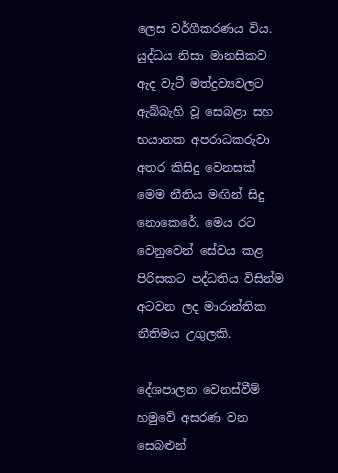ලෙස වර්ගීකරණය විය. යුද්ධය නිසා මානසිකව ඇද වැටී මත්ද්‍රව්‍යවලට ඇබ්බැහි වූ සෙබළා සහ භයානක අපරාධකරුවා අතර කිසිදු වෙනසක් මෙම නීතිය මඟින් සිදු නොකෙරේ. මෙය රට වෙනුවෙන් සේවය කළ පිරිසකට පද්ධතිය විසින්ම අටවන ලද මාරාන්තික නීතිමය උගුලකි.

දේශපාලන වෙනස්වීම් හමුවේ අසරණ වන සෙබළුන්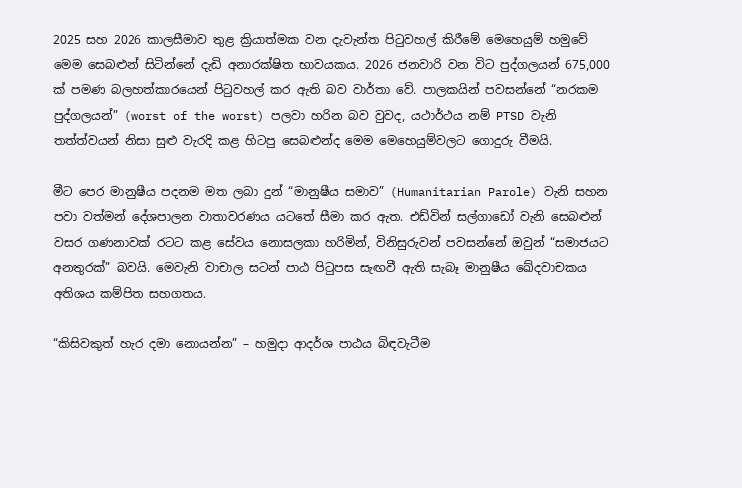2025 සහ 2026 කාලසීමාව තුළ ක්‍රියාත්මක වන දැවැන්ත පිටුවහල් කිරීමේ මෙහෙයුම් හමුවේ මෙම සෙබළුන් සිටින්නේ දැඩි අනාරක්ෂිත භාවයකය. 2026 ජනවාරි වන විට පුද්ගලයන් 675,000 ක් පමණ බලහත්කාරයෙන් පිටුවහල් කර ඇති බව වාර්තා වේ. පාලකයින් පවසන්නේ “නරකම පුද්ගලයන්” (worst of the worst) පලවා හරින බව වුවද, යථාර්ථය නම් PTSD වැනි තත්ත්වයන් නිසා සුළු වැරදි කළ හිටපු සෙබළුන්ද මෙම මෙහෙයුම්වලට ගොදුරු වීමයි.

මීට පෙර මානුෂීය පදනම මත ලබා දුන් “මානුෂීය සමාව” (Humanitarian Parole) වැනි සහන පවා වත්මන් දේශපාලන වාතාවරණය යටතේ සීමා කර ඇත. එඩ්වින් සල්ගාඩෝ වැනි සෙබළුන් වසර ගණනාවක් රටට කළ සේවය නොසලකා හරිමින්, විනිසුරුවන් පවසන්නේ ඔවුන් “සමාජයට අනතුරක්” බවයි. මෙවැනි වාචාල සටන් පාඨ පිටුපස සැඟවී ඇති සැබෑ මානුෂීය ඛේදවාචකය අතිශය කම්පිත සහගතය.

“කිසිවකුත් හැර දමා නොයන්න” – හමුදා ආදර්ශ පාඨය බිඳවැටීම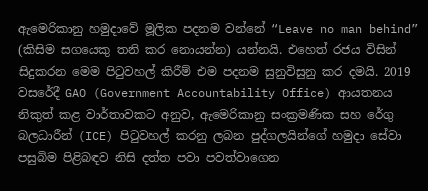ඇමෙරිකානු හමුදාවේ මූලික පදනම වන්නේ “Leave no man behind” (කිසිම සගයෙකු තනි කර නොයන්න) යන්නයි. එහෙත් රජය විසින් සිදුකරන මෙම පිටුවහල් කිරීම් එම පදනම සුනුවිසුනු කර දමයි. 2019 වසරේදී GAO (Government Accountability Office) ආයතනය නිකුත් කළ වාර්තාවකට අනුව, ඇමෙරිකානු සංක්‍රමණික සහ රේගු බලධාරීන් (ICE) පිටුවහල් කරනු ලබන පුද්ගලයින්ගේ හමුදා සේවා පසුබිම පිළිබඳව නිසි දත්ත පවා පවත්වාගෙන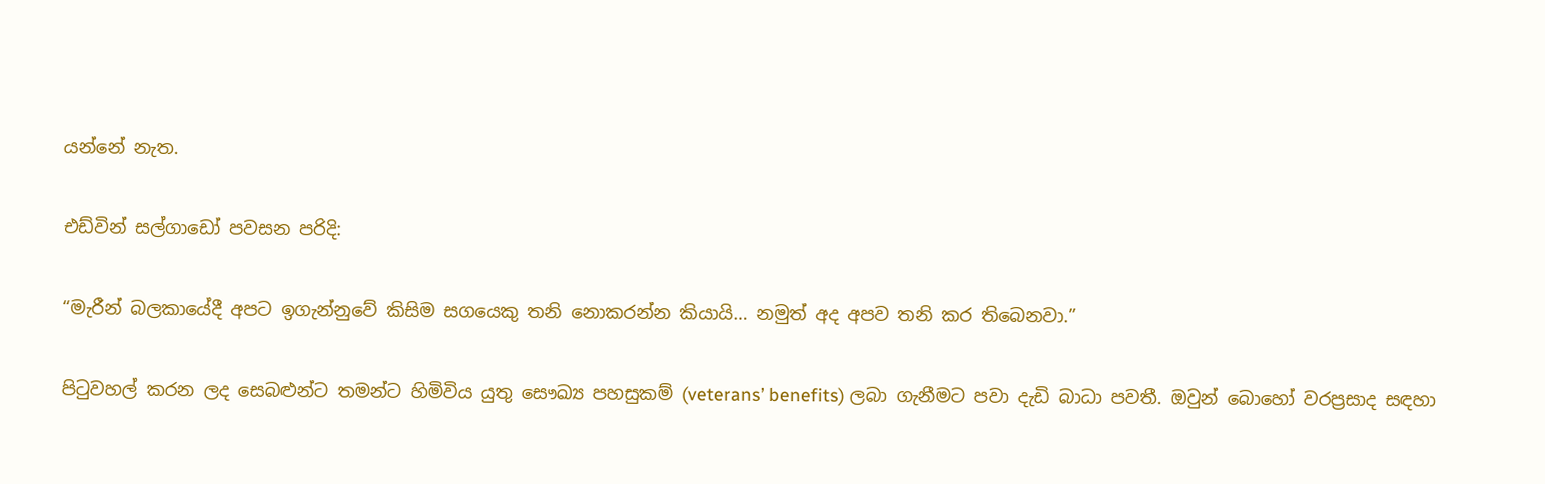යන්නේ නැත.

එඩ්වින් සල්ගාඩෝ පවසන පරිදි:

“මැරීන් බලකායේදී අපට ඉගැන්නුවේ කිසිම සගයෙකු තනි නොකරන්න කියායි… නමුත් අද අපව තනි කර තිබෙනවා.”

පිටුවහල් කරන ලද සෙබළුන්ට තමන්ට හිමිවිය යුතු සෞඛ්‍ය පහසුකම් (veterans’ benefits) ලබා ගැනීමට පවා දැඩි බාධා පවතී. ඔවුන් බොහෝ වරප්‍රසාද සඳහා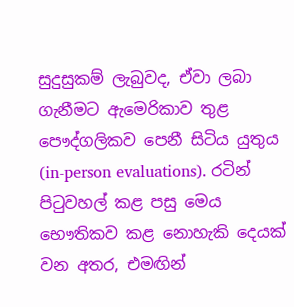සුදුසුකම් ලැබුවද, ඒවා ලබා ගැනීමට ඇමෙරිකාව තුළ පෞද්ගලිකව පෙනී සිටිය යුතුය (in-person evaluations). රටින් පිටුවහල් කළ පසු මෙය භෞතිකව කළ නොහැකි දෙයක් වන අතර, එමඟින්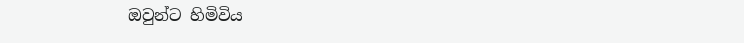ඔවුන්ට හිමිවිය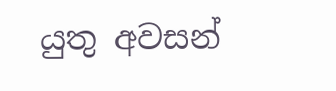යුතු අවසන්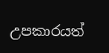උපකාරයත්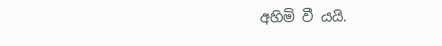අහිමි වී යයි.